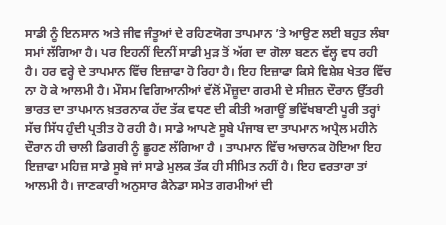ਸਾਡੀ ਨੂੰ ਇਨਸਾਨ ਅਤੇ ਜੀਵ ਜੰਤੂਆਂ ਦੇ ਰਹਿਣਯੋਗ ਤਾਪਮਾਨ ’ਤੇ ਆਉਣ ਲਈ ਬਹੁਤ ਲੰਬਾ ਸਮਾਂ ਲੱਗਿਆ ਹੈ। ਪਰ ਇਹਨੀਂ ਦਿਨੀਂ ਸਾਡੀ ਮੁੜ ਤੋਂ ਅੱਗ ਦਾ ਗੋਲਾ ਬਣਨ ਵੱਲ੍ਹ ਵਧ ਰਹੀ ਹੈ। ਹਰ ਵਰ੍ਹੇ ਦੇ ਤਾਪਮਾਨ ਵਿੱਚ ਇਜ਼ਾਫਾ ਹੋ ਰਿਹਾ ਹੈ। ਇਹ ਇਜ਼ਾਫਾ ਕਿਸੇ ਵਿਸ਼ੇਸ਼ ਖੇਤਰ ਵਿੱਚ ਨਾ ਹੋ ਕੇ ਆਲਮੀ ਹੈ। ਮੌਸਮ ਵਿਗਿਆਨੀਆਂ ਵੱਲੋਂ ਮੌਜ਼ੂਦਾ ਗਰਮੀ ਦੇ ਸੀਜ਼ਨ ਦੌਰਾਨ ਉੱਤਰੀ ਭਾਰਤ ਦਾ ਤਾਪਮਾਨ ਖ਼ਤਰਨਾਕ ਹੱਦ ਤੱਕ ਵਧਣ ਦੀ ਕੀਤੀ ਅਗਾਊਂ ਭਵਿੱਖਬਾਣੀ ਪੂਰੀ ਤਰ੍ਹਾਂ ਸੱਚ ਸਿੱਧ ਹੁੰਦੀ ਪ੍ਰਤੀਤ ਹੋ ਰਹੀ ਹੈ। ਸਾਡੇ ਆਪਣੇ ਸੂਬੇ ਪੰਜਾਬ ਦਾ ਤਾਪਮਾਨ ਅਪ੍ਰੈਲ ਮਹੀਨੇ ਦੌਰਾਨ ਹੀ ਚਾਲੀ ਡਿਗਰੀ ਨੂੰ ਛੂਹਣ ਲੱਗਿਆ ਹੈ । ਤਾਪਮਾਨ ਵਿੱਚ ਅਚਾਨਕ ਹੋਇਆ ਇਹ ਇਜ਼ਾਫਾ ਮਹਿਜ਼ ਸਾਡੇ ਸੂਬੇ ਜਾਂ ਸਾਡੇ ਮੁਲਕ ਤੱਕ ਹੀ ਸੀਮਿਤ ਨਹੀਂ ਹੈ। ਇਹ ਵਰਤਾਰਾ ਤਾਂ ਆਲਮੀ ਹੈ। ਜਾਣਕਾਰੀ ਅਨੁਸਾਰ ਕੈਨੇਡਾ ਸਮੇਤ ਗਰਮੀਆਂ ਦੀ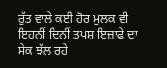ਰੁੱਤ ਵਾਲੇ ਕਈ ਹੋਰ ਮੁਲਕ ਵੀ ਇਹਨੀਂ ਦਿਨੀਂ ਤਪਸ਼ ਇਜ਼ਾਫੇ ਦਾ ਸੇਕ ਝੱਲ ਰਹੇ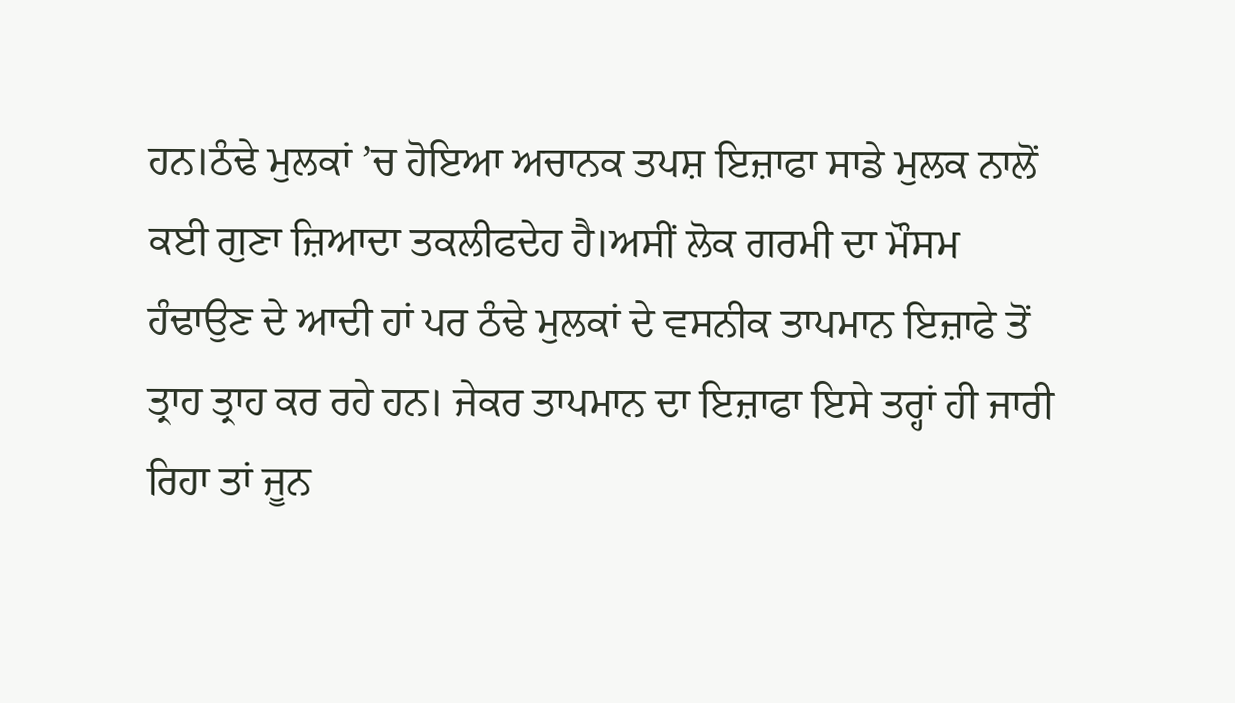ਹਨ।ਠੰਢੇ ਮੁਲਕਾਂ ’ਚ ਹੋਇਆ ਅਚਾਨਕ ਤਪਸ਼ ਇਜ਼ਾਫਾ ਸਾਡੇ ਮੁਲਕ ਨਾਲੋਂ ਕਈ ਗੁਣਾ ਜ਼ਿਆਦਾ ਤਕਲੀਫਦੇਹ ਹੈ।ਅਸੀਂ ਲੋਕ ਗਰਮੀ ਦਾ ਮੌਸਮ ਹੰਢਾਉਣ ਦੇ ਆਦੀ ਹਾਂ ਪਰ ਠੰਢੇ ਮੁਲਕਾਂ ਦੇ ਵਸਨੀਕ ਤਾਪਮਾਨ ਇਜ਼ਾਫੇ ਤੋਂ ਤ੍ਰਾਹ ਤ੍ਰਾਹ ਕਰ ਰਹੇ ਹਨ। ਜੇਕਰ ਤਾਪਮਾਨ ਦਾ ਇਜ਼ਾਫਾ ਇਸੇ ਤਰ੍ਹਾਂ ਹੀ ਜਾਰੀ ਰਿਹਾ ਤਾਂ ਜੂਨ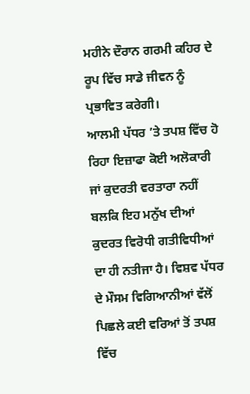ਮਹੀਨੇ ਦੌਰਾਨ ਗਰਮੀ ਕਹਿਰ ਦੇ ਰੂਪ ਵਿੱਚ ਸਾਡੇ ਜੀਵਨ ਨੂੰ ਪ੍ਰਭਾਵਿਤ ਕਰੇਗੀ।
ਆਲਮੀ ਪੱਧਰ ’ਤੇ ਤਪਸ਼ ਵਿੱਚ ਹੋ ਰਿਹਾ ਇਜ਼ਾਫਾ ਕੋਈ ਅਲੋਕਾਰੀ ਜਾਂ ਕੁਦਰਤੀ ਵਰਤਾਰਾ ਨਹੀਂ ਬਲਕਿ ਇਹ ਮਨੁੱਖ ਦੀਆਂ ਕੁਦਰਤ ਵਿਰੋਧੀ ਗਤੀਵਿਧੀਆਂ ਦਾ ਹੀ ਨਤੀਜਾ ਹੈ। ਵਿਸ਼ਵ ਪੱਧਰ ਦੇ ਮੌਸਮ ਵਿਗਿਆਨੀਆਂ ਵੱਲੋਂ ਪਿਛਲੇ ਕਈ ਵਰਿਆਂ ਤੋਂ ਤਪਸ਼ ਵਿੱਚ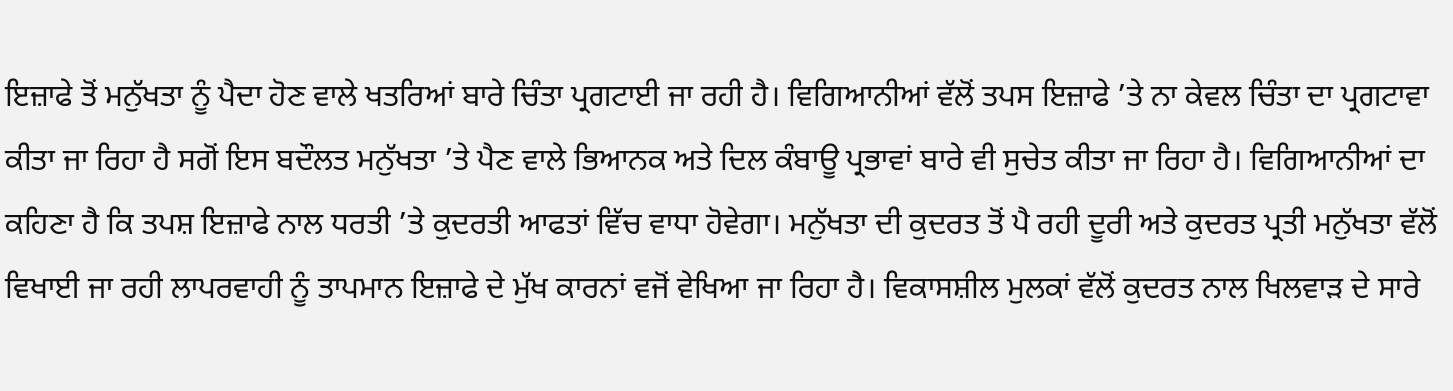ਇਜ਼ਾਫੇ ਤੋਂ ਮਨੁੱਖਤਾ ਨੂੰ ਪੈਦਾ ਹੋਣ ਵਾਲੇ ਖਤਰਿਆਂ ਬਾਰੇ ਚਿੰਤਾ ਪ੍ਰਗਟਾਈ ਜਾ ਰਹੀ ਹੈ। ਵਿਗਿਆਨੀਆਂ ਵੱਲੋਂ ਤਪਸ ਇਜ਼ਾਫੇ ’ਤੇ ਨਾ ਕੇਵਲ ਚਿੰਤਾ ਦਾ ਪ੍ਰਗਟਾਵਾ ਕੀਤਾ ਜਾ ਰਿਹਾ ਹੈ ਸਗੋਂ ਇਸ ਬਦੌਲਤ ਮਨੁੱਖਤਾ ’ਤੇ ਪੈਣ ਵਾਲੇ ਭਿਆਨਕ ਅਤੇ ਦਿਲ ਕੰਬਾਊ ਪ੍ਰਭਾਵਾਂ ਬਾਰੇ ਵੀ ਸੁਚੇਤ ਕੀਤਾ ਜਾ ਰਿਹਾ ਹੈ। ਵਿਗਿਆਨੀਆਂ ਦਾ ਕਹਿਣਾ ਹੈ ਕਿ ਤਪਸ਼ ਇਜ਼ਾਫੇ ਨਾਲ ਧਰਤੀ ’ਤੇ ਕੁਦਰਤੀ ਆਫਤਾਂ ਵਿੱਚ ਵਾਧਾ ਹੋਵੇਗਾ। ਮਨੁੱਖਤਾ ਦੀ ਕੁਦਰਤ ਤੋਂ ਪੈ ਰਹੀ ਦੂਰੀ ਅਤੇ ਕੁਦਰਤ ਪ੍ਰਤੀ ਮਨੁੱਖਤਾ ਵੱਲੋਂ ਵਿਖਾਈ ਜਾ ਰਹੀ ਲਾਪਰਵਾਹੀ ਨੂੰ ਤਾਪਮਾਨ ਇਜ਼ਾਫੇ ਦੇ ਮੁੱਖ ਕਾਰਨਾਂ ਵਜੋਂ ਵੇਖਿਆ ਜਾ ਰਿਹਾ ਹੈ। ਵਿਕਾਸਸ਼ੀਲ ਮੁਲਕਾਂ ਵੱਲੋਂ ਕੁਦਰਤ ਨਾਲ ਖਿਲਵਾੜ ਦੇ ਸਾਰੇ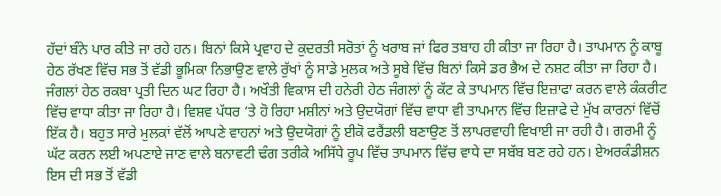ਹੱਦਾਂ ਬੰਨੇ ਪਾਰ ਕੀਤੇ ਜਾ ਰਹੇ ਹਨ। ਬਿਨਾਂ ਕਿਸੇ ਪ੍ਰਵਾਹ ਦੇ ਕੁਦਰਤੀ ਸਰੋਤਾਂ ਨੂੰ ਖਰਾਬ ਜਾਂ ਫਿਰ ਤਬਾਹ ਹੀ ਕੀਤਾ ਜਾ ਰਿਹਾ ਹੈ। ਤਾਪਮਾਨ ਨੂੰ ਕਾਬੂ ਹੇਠ ਰੱਖਣ ਵਿੱਚ ਸਭ ਤੋਂ ਵੱਡੀ ਭੂਮਿਕਾ ਨਿਭਾਉਣ ਵਾਲੇ ਰੁੱਖਾਂ ਨੂੰ ਸਾਡੇ ਮੁਲਕ ਅਤੇ ਸੂਬੇ ਵਿੱਚ ਬਿਨਾਂ ਕਿਸੇ ਡਰ ਭੈਅ ਦੇ ਨਸ਼ਟ ਕੀਤਾ ਜਾ ਰਿਹਾ ਹੈ। ਜੰਗਲਾਂ ਹੇਠ ਰਕਬਾ ਪ੍ਰਤੀ ਦਿਨ ਘਟ ਰਿਹਾ ਹੈ। ਅਖੌਤੀ ਵਿਕਾਸ ਦੀ ਹਨੇਰੀ ਹੇਠ ਜੰਗਲਾਂ ਨੂੰ ਕੱਟ ਕੇ ਤਾਪਮਾਨ ਵਿੱਚ ਇਜ਼ਾਫਾ ਕਰਨ ਵਾਲੇ ਕੰਕਰੀਟ ਵਿੱਚ ਵਾਧਾ ਕੀਤਾ ਜਾ ਰਿਹਾ ਹੈ। ਵਿਸ਼ਵ ਪੱਧਰ ’ਤੇ ਹੋ ਰਿਹਾ ਮਸ਼ੀਨਾਂ ਅਤੇ ਉਦਯੋਗਾਂ ਵਿੱਚ ਵਾਧਾ ਵੀ ਤਾਪਮਾਨ ਵਿੱਚ ਇਜ਼ਾਫੇ ਦੇ ਮੁੱਖ ਕਾਰਨਾਂ ਵਿੱਚੋਂ ਇੱਕ ਹੈ। ਬਹੁਤ ਸਾਰੇ ਮੁਲਕਾਂ ਵੱਲੋਂ ਆਪਣੇ ਵਾਹਨਾਂ ਅਤੇ ਉਦਯੋਗਾਂ ਨੂੰ ਈਕੋ ਫਰੈਂਡਲੀ ਬਣਾਉਣ ਤੋਂ ਲਾਪਰਵਾਹੀ ਵਿਖਾਈ ਜਾ ਰਹੀ ਹੈ। ਗਰਮੀ ਨੂੰ ਘੱਟ ਕਰਨ ਲਈ ਅਪਣਾਏ ਜਾਣ ਵਾਲੇ ਬਨਾਵਟੀ ਢੰਗ ਤਰੀਕੇ ਅਸਿੱਧੇ ਰੂਪ ਵਿੱਚ ਤਾਪਮਾਨ ਵਿੱਚ ਵਾਧੇ ਦਾ ਸਬੱਬ ਬਣ ਰਹੇ ਹਨ। ਏਅਰਕੰਡੀਸ਼ਨ ਇਸ ਦੀ ਸਭ ਤੋਂ ਵੱਡੀ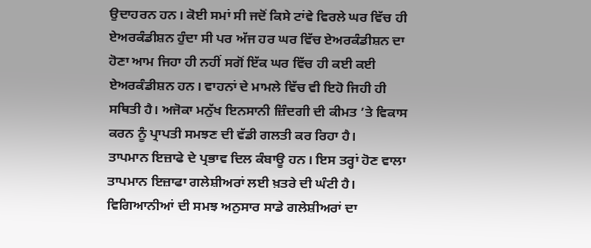ਉਦਾਹਰਨ ਹਨ। ਕੋਈ ਸਮਾਂ ਸੀ ਜਦੋਂ ਕਿਸੇ ਟਾਂਵੇ ਵਿਰਲੇ ਘਰ ਵਿੱਚ ਹੀ ਏਅਰਕੰਡੀਸ਼ਨ ਹੁੰਦਾ ਸੀ ਪਰ ਅੱਜ ਹਰ ਘਰ ਵਿੱਚ ਏਅਰਕੰਡੀਸ਼ਨ ਦਾ ਹੋਣਾ ਆਮ ਜਿਹਾ ਹੀ ਨਹੀਂ ਸਗੋਂ ਇੱਕ ਘਰ ਵਿੱਚ ਹੀ ਕਈ ਕਈ ਏਅਰਕੰਡੀਸ਼ਨ ਹਨ। ਵਾਹਨਾਂ ਦੇ ਮਾਮਲੇ ਵਿੱਚ ਵੀ ਇਹੋ ਜਿਹੀ ਹੀ ਸਥਿਤੀ ਹੈ। ਅਜੋਕਾ ਮਨੁੱਖ ਇਨਸਾਨੀ ਜ਼ਿੰਦਗੀ ਦੀ ਕੀਮਤ ’ਤੇ ਵਿਕਾਸ ਕਰਨ ਨੂੰ ਪ੍ਰਾਪਤੀ ਸਮਝਣ ਦੀ ਵੱਡੀ ਗਲਤੀ ਕਰ ਰਿਹਾ ਹੈ।
ਤਾਪਮਾਨ ਇਜ਼ਾਫੇ ਦੇ ਪ੍ਰਭਾਵ ਦਿਲ ਕੰਬਾਊ ਹਨ। ਇਸ ਤਰ੍ਹਾਂ ਹੋਣ ਵਾਲਾ ਤਾਪਮਾਨ ਇਜ਼ਾਫਾ ਗਲੇਸ਼ੀਅਰਾਂ ਲਈ ਖ਼ਤਰੇ ਦੀ ਘੰਟੀ ਹੈ। ਵਿਗਿਆਨੀਆਂ ਦੀ ਸਮਝ ਅਨੁਸਾਰ ਸਾਡੇ ਗਲੇਸ਼ੀਅਰਾਂ ਦਾ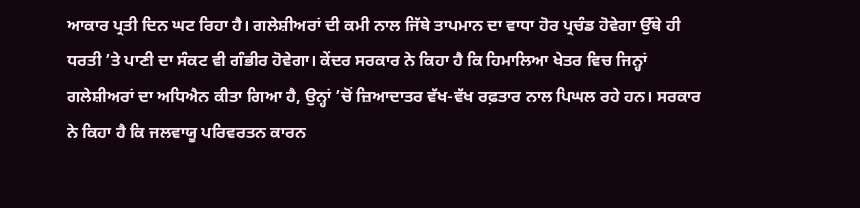ਆਕਾਰ ਪ੍ਰਤੀ ਦਿਨ ਘਟ ਰਿਹਾ ਹੈ। ਗਲੇਸ਼ੀਅਰਾਂ ਦੀ ਕਮੀ ਨਾਲ ਜਿੱਥੇ ਤਾਪਮਾਨ ਦਾ ਵਾਧਾ ਹੋਰ ਪ੍ਰਚੰਡ ਹੋਵੇਗਾ ਉੱਥੇ ਹੀ ਧਰਤੀ ’ਤੇ ਪਾਣੀ ਦਾ ਸੰਕਟ ਵੀ ਗੰਭੀਰ ਹੋਵੇਗਾ। ਕੇਂਦਰ ਸਰਕਾਰ ਨੇ ਕਿਹਾ ਹੈ ਕਿ ਹਿਮਾਲਿਆ ਖੇਤਰ ਵਿਚ ਜਿਨ੍ਹਾਂ ਗਲੇਸ਼ੀਅਰਾਂ ਦਾ ਅਧਿਐਨ ਕੀਤਾ ਗਿਆ ਹੈ, ਉਨ੍ਹਾਂ ’ਚੋਂ ਜ਼ਿਆਦਾਤਰ ਵੱਖ-ਵੱਖ ਰਫ਼ਤਾਰ ਨਾਲ ਪਿਘਲ ਰਹੇ ਹਨ। ਸਰਕਾਰ ਨੇ ਕਿਹਾ ਹੈ ਕਿ ਜਲਵਾਯੂ ਪਰਿਵਰਤਨ ਕਾਰਨ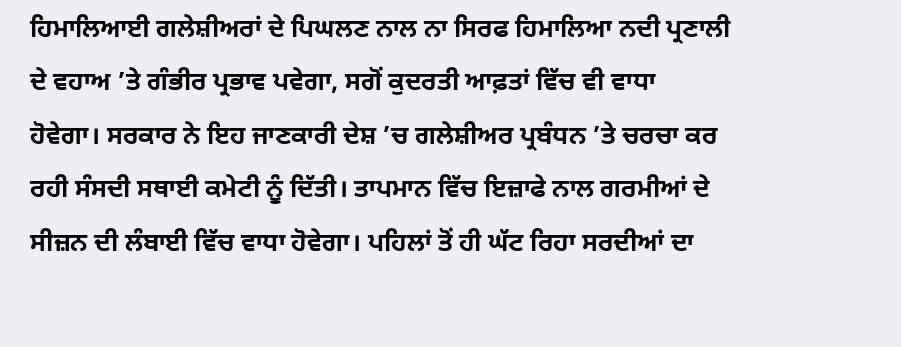ਹਿਮਾਲਿਆਈ ਗਲੇਸ਼ੀਅਰਾਂ ਦੇ ਪਿਘਲਣ ਨਾਲ ਨਾ ਸਿਰਫ ਹਿਮਾਲਿਆ ਨਦੀ ਪ੍ਰਣਾਲੀ ਦੇ ਵਹਾਅ ’ਤੇ ਗੰਭੀਰ ਪ੍ਰਭਾਵ ਪਵੇਗਾ, ਸਗੋਂ ਕੁਦਰਤੀ ਆਫ਼ਤਾਂ ਵਿੱਚ ਵੀ ਵਾਧਾ ਹੋਵੇਗਾ। ਸਰਕਾਰ ਨੇ ਇਹ ਜਾਣਕਾਰੀ ਦੇਸ਼ ’ਚ ਗਲੇਸ਼ੀਅਰ ਪ੍ਰਬੰਧਨ ’ਤੇ ਚਰਚਾ ਕਰ ਰਹੀ ਸੰਸਦੀ ਸਥਾਈ ਕਮੇਟੀ ਨੂੰ ਦਿੱਤੀ। ਤਾਪਮਾਨ ਵਿੱਚ ਇਜ਼ਾਫੇ ਨਾਲ ਗਰਮੀਆਂ ਦੇ ਸੀਜ਼ਨ ਦੀ ਲੰਬਾਈ ਵਿੱਚ ਵਾਧਾ ਹੋਵੇਗਾ। ਪਹਿਲਾਂ ਤੋਂ ਹੀ ਘੱਟ ਰਿਹਾ ਸਰਦੀਆਂ ਦਾ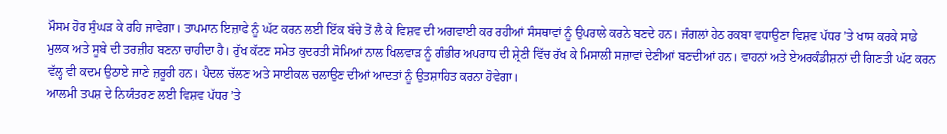ਮੌਸਮ ਹੋਰ ਸੁੰਘੜ ਕੇ ਰਹਿ ਜਾਵੇਗਾ। ਤਾਪਮਾਨ ਇਜ਼ਾਫੇ ਨੂੰ ਘੱਟ ਕਰਨ ਲਈ ਇੱਕ ਬੱਚੇ ਤੋਂ ਲੈ ਕੇ ਵਿਸ਼ਵ ਦੀ ਅਗਵਾਈ ਕਰ ਰਹੀਆਂ ਸੰਸਥਾਵਾਂ ਨੂੰ ਉਪਰਾਲੇ ਕਰਨੇ ਬਣਦੇ ਹਨ। ਜੰਗਲਾਂ ਹੇਠ ਰਕਬਾ ਵਧਾਉਣਾ ਵਿਸ਼ਵ ਪੱਧਰ ’ਤੇ ਖਾਸ ਕਰਕੇ ਸਾਡੇ ਮੁਲਕ ਅਤੇ ਸੂਬੇ ਦੀ ਤਰਜ਼ੀਹ ਬਣਨਾ ਚਾਹੀਦਾ ਹੈ। ਰੁੱਖ ਕੱਟਣ ਸਮੇਤ ਕੁਦਰਤੀ ਸੋਮਿਆਂ ਨਾਲ ਖਿਲਵਾੜ ਨੂੰ ਗੰਭੀਰ ਅਪਰਾਧ ਦੀ ਸ਼੍ਰੇਣੀ ਵਿੱਚ ਰੱਖ ਕੇ ਮਿਸਾਲੀ ਸਜ਼ਾਵਾਂ ਦੇਣੀਆਂ ਬਣਦੀਆਂ ਹਨ। ਵਾਹਨਾਂ ਅਤੇ ਏਅਰਕੰਡੀਸ਼ਨਾਂ ਦੀ ਗਿਣਤੀ ਘੱਟ ਕਰਨ ਵੱਲ੍ਹ ਵੀ ਕਦਮ ਉਠਾਏ ਜਾਣੇ ਜ਼ਰੂਰੀ ਹਨ। ਪੈਦਲ ਚੱਲਣ ਅਤੇ ਸਾਈਕਲ ਚਲਾਉਣ ਦੀਆਂ ਆਦਤਾਂ ਨੂੰ ਉਤਸ਼ਾਹਿਤ ਕਰਨਾ ਹੋਵੇਗਾ।
ਆਲਮੀ ਤਪਸ਼ ਦੇ ਨਿਯੰਤਰਣ ਲਈ ਵਿਸ਼ਵ ਪੱਧਰ ’ਤੇ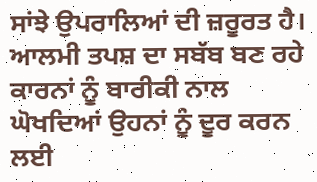ਸਾਂਝੇ ਉਪਰਾਲਿਆਂ ਦੀ ਜ਼ਰੂਰਤ ਹੈ। ਆਲਮੀ ਤਪਸ਼ ਦਾ ਸਬੱਬ ਬਣ ਰਹੇ ਕਾਰਨਾਂ ਨੂੰ ਬਾਰੀਕੀ ਨਾਲ ਘੋਖਦਿਆਂ ਉਹਨਾਂ ਨੂੰ ਦੂਰ ਕਰਨ ਲਈ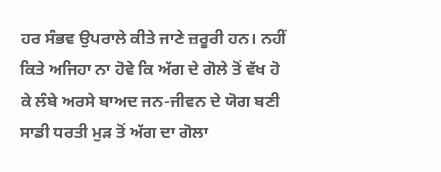ਹਰ ਸੰਭਵ ਉਪਰਾਲੇ ਕੀਤੇ ਜਾਣੇ ਜ਼ਰੂਰੀ ਹਨ। ਨਹੀਂ ਕਿਤੇ ਅਜਿਹਾ ਨਾ ਹੋਵੇ ਕਿ ਅੱਗ ਦੇ ਗੋਲੇ ਤੋਂ ਵੱਖ ਹੋ ਕੇ ਲੰਬੇ ਅਰਸੇ ਬਾਅਦ ਜਨ-ਜੀਵਨ ਦੇ ਯੋਗ ਬਣੀ ਸਾਡੀ ਧਰਤੀ ਮੁੜ ਤੋਂ ਅੱਗ ਦਾ ਗੋਲਾ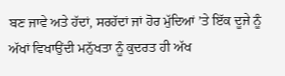ਬਣ ਜਾਵੇ ਅਤੇ ਹੱਦਾਂ, ਸਰਹੱਦਾਂ ਜਾਂ ਹੋਰ ਮੁੱਦਿਆਂ ’ਤੇ ਇੱਕ ਦੂਜੇ ਨੂੰ ਅੱਖਾਂ ਵਿਖਾਉਂਦੀ ਮਨੁੱਖਤਾ ਨੂੰ ਕੁਦਰਤ ਹੀ ਅੱਖ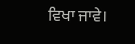ਵਿਖਾ ਜਾਵੇ।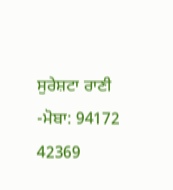ਸੁਰੇਸ਼ਟਾ ਰਾਣੀ
-ਮੋਬਾ: 94172 42369